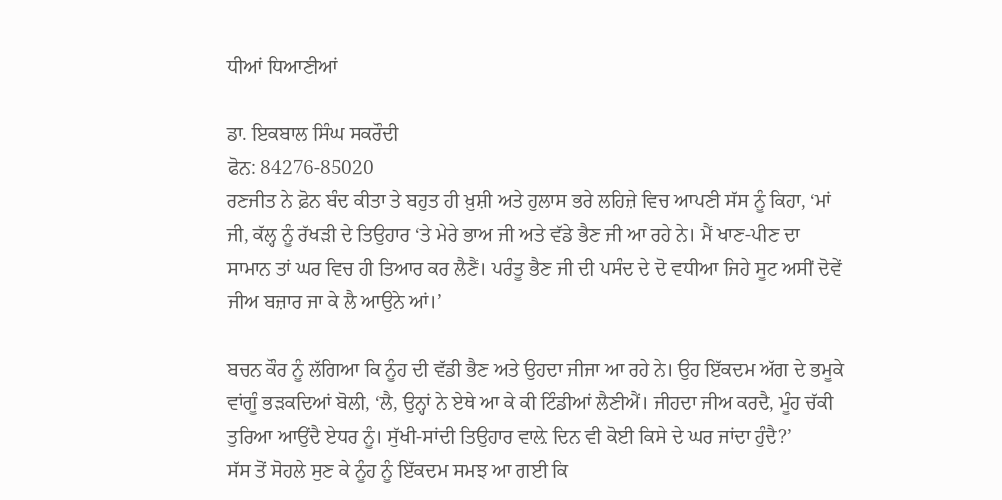ਧੀਆਂ ਧਿਆਣੀਆਂ

ਡਾ. ਇਕਬਾਲ ਸਿੰਘ ਸਕਰੌਦੀ
ਫੋਨ: 84276-85020
ਰਣਜੀਤ ਨੇ ਫ਼ੋਨ ਬੰਦ ਕੀਤਾ ਤੇ ਬਹੁਤ ਹੀ ਖ਼ੁਸ਼ੀ ਅਤੇ ਹੁਲਾਸ ਭਰੇ ਲਹਿਜ਼ੇ ਵਿਚ ਆਪਣੀ ਸੱਸ ਨੂੰ ਕਿਹਾ, ‘ਮਾਂ ਜੀ, ਕੱਲ੍ਹ ਨੂੰ ਰੱਖੜੀ ਦੇ ਤਿਉਹਾਰ ‘ਤੇ ਮੇਰੇ ਭਾਅ ਜੀ ਅਤੇ ਵੱਡੇ ਭੈਣ ਜੀ ਆ ਰਹੇ ਨੇ। ਮੈਂ ਖਾਣ-ਪੀਣ ਦਾ ਸਾਮਾਨ ਤਾਂ ਘਰ ਵਿਚ ਹੀ ਤਿਆਰ ਕਰ ਲੈਣੈਂ। ਪਰੰਤੂ ਭੈਣ ਜੀ ਦੀ ਪਸੰਦ ਦੇ ਦੋ ਵਧੀਆ ਜਿਹੇ ਸੂਟ ਅਸੀਂ ਦੋਵੇਂ ਜੀਅ ਬਜ਼ਾਰ ਜਾ ਕੇ ਲੈ ਆਉਨੇ ਆਂ।’

ਬਚਨ ਕੌਰ ਨੂੰ ਲੱਗਿਆ ਕਿ ਨੂੰਹ ਦੀ ਵੱਡੀ ਭੈਣ ਅਤੇ ਉਹਦਾ ਜੀਜਾ ਆ ਰਹੇ ਨੇ। ਉਹ ਇੱਕਦਮ ਅੱਗ ਦੇ ਭਮੂਕੇ ਵਾਂਗੂੰ ਭੜਕਦਿਆਂ ਬੋਲੀ, ‘ਲੈ, ਉਨ੍ਹਾਂ ਨੇ ਏਥੇ ਆ ਕੇ ਕੀ ਟਿੰਡੀਆਂ ਲੈਣੀਐਂ। ਜੀਹਦਾ ਜੀਅ ਕਰਦੈ, ਮੂੰਹ ਚੱਕੀ ਤੁਰਿਆ ਆਉਂਦੈ ਏਧਰ ਨੂੰ। ਸੁੱਖੀ-ਸਾਂਦੀ ਤਿਉਹਾਰ ਵਾਲ਼ੇ ਦਿਨ ਵੀ ਕੋਈ ਕਿਸੇ ਦੇ ਘਰ ਜਾਂਦਾ ਹੁੰਦੈ?’
ਸੱਸ ਤੋਂ ਸੋਹਲੇ ਸੁਣ ਕੇ ਨੂੰਹ ਨੂੰ ਇੱਕਦਮ ਸਮਝ ਆ ਗਈ ਕਿ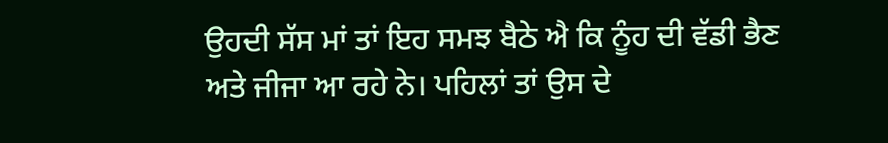ਉਹਦੀ ਸੱਸ ਮਾਂ ਤਾਂ ਇਹ ਸਮਝ ਬੈਠੇ ਐ ਕਿ ਨੂੰਹ ਦੀ ਵੱਡੀ ਭੈਣ ਅਤੇ ਜੀਜਾ ਆ ਰਹੇ ਨੇ। ਪਹਿਲਾਂ ਤਾਂ ਉਸ ਦੇ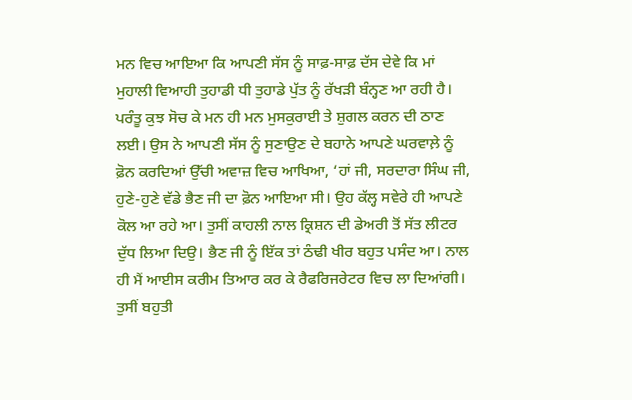ਮਨ ਵਿਚ ਆਇਆ ਕਿ ਆਪਣੀ ਸੱਸ ਨੂੰ ਸਾਫ਼-ਸਾਫ਼ ਦੱਸ ਦੇਵੇ ਕਿ ਮਾਂ ਮੁਹਾਲੀ ਵਿਆਹੀ ਤੁਹਾਡੀ ਧੀ ਤੁਹਾਡੇ ਪੁੱਤ ਨੂੰ ਰੱਖੜੀ ਬੰਨ੍ਹਣ ਆ ਰਹੀ ਹੈ। ਪਰੰਤੂ ਕੁਝ ਸੋਚ ਕੇ ਮਨ ਹੀ ਮਨ ਮੁਸਕੁਰਾਈ ਤੇ ਸ਼ੁਗਲ ਕਰਨ ਦੀ ਠਾਣ ਲਈ। ਉਸ ਨੇ ਆਪਣੀ ਸੱਸ ਨੂੰ ਸੁਣਾਉਣ ਦੇ ਬਹਾਨੇ ਆਪਣੇ ਘਰਵਾਲ਼ੇ ਨੂੰ ਫ਼ੋਨ ਕਰਦਿਆਂ ਉੱਚੀ ਅਵਾਜ਼ ਵਿਚ ਆਖਿਆ, ‘ਹਾਂ ਜੀ, ਸਰਦਾਰਾ ਸਿੰਘ ਜੀ, ਹੁਣੇ-ਹੁਣੇ ਵੱਡੇ ਭੈਣ ਜੀ ਦਾ ਫ਼ੋਨ ਆਇਆ ਸੀ। ਉਹ ਕੱਲ੍ਹ ਸਵੇਰੇ ਹੀ ਆਪਣੇ ਕੋਲ ਆ ਰਹੇ ਆ। ਤੁਸੀਂ ਕਾਹਲੀ ਨਾਲ ਕ੍ਰਿਸ਼ਨ ਦੀ ਡੇਅਰੀ ਤੋਂ ਸੱਤ ਲੀਟਰ ਦੁੱਧ ਲਿਆ ਦਿਉ। ਭੈਣ ਜੀ ਨੂੰ ਇੱਕ ਤਾਂ ਠੰਢੀ ਖੀਰ ਬਹੁਤ ਪਸੰਦ ਆ। ਨਾਲ ਹੀ ਮੈਂ ਆਈਸ ਕਰੀਮ ਤਿਆਰ ਕਰ ਕੇ ਰੈਫਰਿਜਰੇਟਰ ਵਿਚ ਲਾ ਦਿਆਂਗੀ। ਤੁਸੀਂ ਬਹੁਤੀ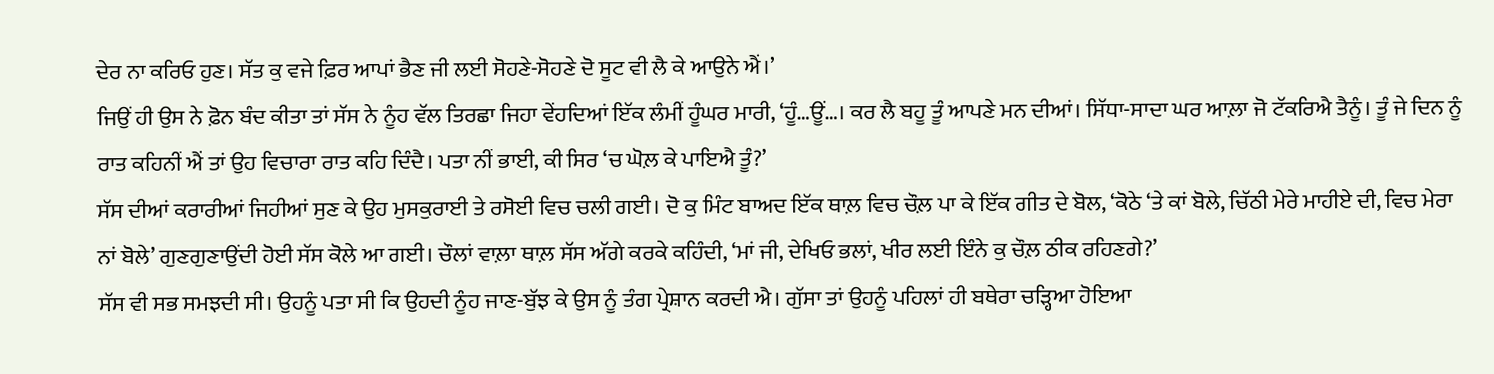ਦੇਰ ਨਾ ਕਰਿਓ ਹੁਣ। ਸੱਤ ਕੁ ਵਜੇ ਫ਼ਿਰ ਆਪਾਂ ਭੈਣ ਜੀ ਲਈ ਸੋਹਣੇ-ਸੋਹਣੇ ਦੋ ਸੂਟ ਵੀ ਲੈ ਕੇ ਆਉਨੇ ਐਂ।’
ਜਿਉਂ ਹੀ ਉਸ ਨੇ ਫ਼ੋਨ ਬੰਦ ਕੀਤਾ ਤਾਂ ਸੱਸ ਨੇ ਨੂੰਹ ਵੱਲ ਤਿਰਛਾ ਜਿਹਾ ਵੇਂਹਦਿਆਂ ਇੱਕ ਲੰਮੀਂ ਹੂੰਘਰ ਮਾਰੀ, ‘ਹੂੰ…ਊਂ…। ਕਰ ਲੈ ਬਹੂ ਤੂੰ ਆਪਣੇ ਮਨ ਦੀਆਂ। ਸਿੱਧਾ-ਸਾਦਾ ਘਰ ਆਲ਼ਾ ਜੋ ਟੱਕਰਿਐ ਤੈਨੂੰ। ਤੂੰ ਜੇ ਦਿਨ ਨੂੰ ਰਾਤ ਕਹਿਨੀਂ ਐਂ ਤਾਂ ਉਹ ਵਿਚਾਰਾ ਰਾਤ ਕਹਿ ਦਿੰਦੈ। ਪਤਾ ਨੀਂ ਭਾਈ, ਕੀ ਸਿਰ ‘ਚ ਘੋਲ਼ ਕੇ ਪਾਇਐ ਤੂੰ?’
ਸੱਸ ਦੀਆਂ ਕਰਾਰੀਆਂ ਜਿਹੀਆਂ ਸੁਣ ਕੇ ਉਹ ਮੁਸਕੁਰਾਈ ਤੇ ਰਸੋਈ ਵਿਚ ਚਲੀ ਗਈ। ਦੋ ਕੁ ਮਿੰਟ ਬਾਅਦ ਇੱਕ ਥਾਲ਼ ਵਿਚ ਚੌਲ਼ ਪਾ ਕੇ ਇੱਕ ਗੀਤ ਦੇ ਬੋਲ, ‘ਕੋਠੇ ‘ਤੇ ਕਾਂ ਬੋਲੇ, ਚਿੱਠੀ ਮੇਰੇ ਮਾਹੀਏ ਦੀ, ਵਿਚ ਮੇਰਾ ਨਾਂ ਬੋਲੇ’ ਗੁਣਗੁਣਾਉਂਦੀ ਹੋਈ ਸੱਸ ਕੋਲੇ ਆ ਗਈ। ਚੌਲਾਂ ਵਾਲ਼ਾ ਥਾਲ਼ ਸੱਸ ਅੱਗੇ ਕਰਕੇ ਕਹਿੰਦੀ, ‘ਮਾਂ ਜੀ, ਦੇਖਿਓ ਭਲਾਂ, ਖੀਰ ਲਈ ਇੰਨੇ ਕੁ ਚੌਲ਼ ਠੀਕ ਰਹਿਣਗੇ?’
ਸੱਸ ਵੀ ਸਭ ਸਮਝਦੀ ਸੀ। ਉਹਨੂੰ ਪਤਾ ਸੀ ਕਿ ਉਹਦੀ ਨੂੰਹ ਜਾਣ-ਬੁੱਝ ਕੇ ਉਸ ਨੂੰ ਤੰਗ ਪ੍ਰੇਸ਼ਾਨ ਕਰਦੀ ਐ। ਗੁੱਸਾ ਤਾਂ ਉਹਨੂੰ ਪਹਿਲਾਂ ਹੀ ਬਥੇਰਾ ਚੜ੍ਹਿਆ ਹੋਇਆ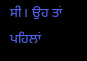ਸੀ। ਉਹ ਤਾਂ ਪਹਿਲਾਂ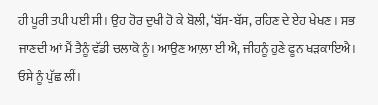ਹੀ ਪੂਰੀ ਤਪੀ ਪਈ ਸੀ। ਉਹ ਹੋਰ ਦੁਖੀ ਹੋ ਕੇ ਬੋਲੀ, ‘ਬੱਸ-ਬੱਸ, ਰਹਿਣ ਦੇ ਏਹ ਖੇਖਣ। ਸਭ ਜਾਣਦੀ ਆਂ ਮੈਂ ਤੈਨੂੰ ਵੱਡੀ ਚਲਾਕੋ ਨੂੰ। ਆਉਣ ਆਲ਼ਾ ਈ ਐ, ਜੀਹਨੂੰ ਹੁਣੇ ਫੂਨ ਖੜਕਾਇਐ। ਓਸੇ ਨੂੰ ਪੁੱਛ ਲੀਂ।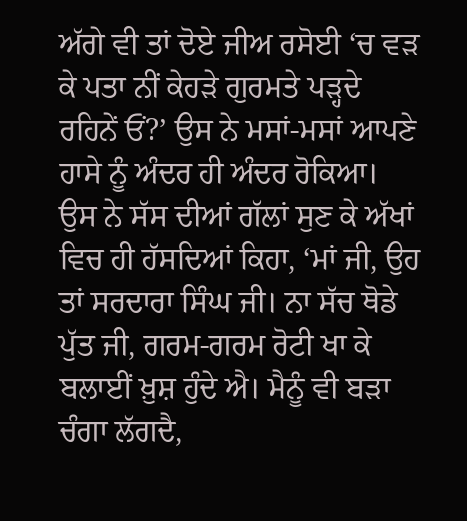ਅੱਗੇ ਵੀ ਤਾਂ ਦੋਏ ਜੀਅ ਰਸੋਈ ‘ਚ ਵੜ ਕੇ ਪਤਾ ਨੀਂ ਕੇਹੜੇ ਗੁਰਮਤੇ ਪੜ੍ਹਦੇ ਰਹਿਨੇਂ ਓਂ?’ ਉਸ ਨੇ ਮਸਾਂ-ਮਸਾਂ ਆਪਣੇ ਹਾਸੇ ਨੂੰ ਅੰਦਰ ਹੀ ਅੰਦਰ ਰੋਕਿਆ। ਉਸ ਨੇ ਸੱਸ ਦੀਆਂ ਗੱਲਾਂ ਸੁਣ ਕੇ ਅੱਖਾਂ ਵਿਚ ਹੀ ਹੱਸਦਿਆਂ ਕਿਹਾ, ‘ਮਾਂ ਜੀ, ਉਹ ਤਾਂ ਸਰਦਾਰਾ ਸਿੰਘ ਜੀ। ਨਾ ਸੱਚ ਥੋਡੇ ਪੁੱਤ ਜੀ, ਗਰਮ-ਗਰਮ ਰੋਟੀ ਖਾ ਕੇ ਬਲਾਈਂ ਖ਼ੁਸ਼ ਹੁੰਦੇ ਐ। ਮੈਨੂੰ ਵੀ ਬੜਾ ਚੰਗਾ ਲੱਗਦੈ,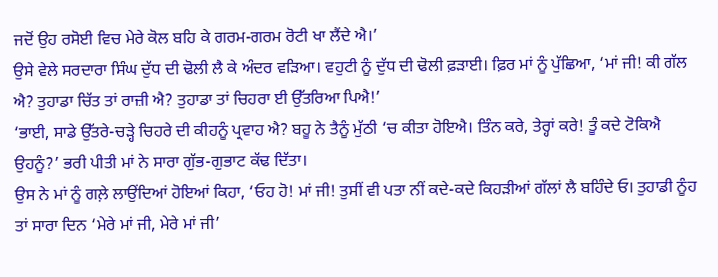ਜਦੋਂ ਉਹ ਰਸੋਈ ਵਿਚ ਮੇਰੇ ਕੋਲ ਬਹਿ ਕੇ ਗਰਮ-ਗਰਮ ਰੋਟੀ ਖਾ ਲੈਂਦੇ ਐ।’
ਉਸੇ ਵੇਲੇ ਸਰਦਾਰਾ ਸਿੰਘ ਦੁੱਧ ਦੀ ਢੋਲੀ ਲੈ ਕੇ ਅੰਦਰ ਵੜਿਆ। ਵਹੁਟੀ ਨੂੰ ਦੁੱਧ ਦੀ ਢੋਲੀ ਫ਼ੜਾਈ। ਫ਼ਿਰ ਮਾਂ ਨੂੰ ਪੁੱਛਿਆ, ‘ਮਾਂ ਜੀ! ਕੀ ਗੱਲ ਐ? ਤੁਹਾਡਾ ਚਿੱਤ ਤਾਂ ਰਾਜ਼ੀ ਐ? ਤੁਹਾਡਾ ਤਾਂ ਚਿਹਰਾ ਈ ਉੱਤਰਿਆ ਪਿਐ!’
‘ਭਾਈ, ਸਾਡੇ ਉੱਤਰੇ-ਚੜ੍ਹੇ ਚਿਹਰੇ ਦੀ ਕੀਹਨੂੰ ਪ੍ਰਵਾਹ ਐ? ਬਹੂ ਨੇ ਤੈਨੂੰ ਮੁੱਠੀ ‘ਚ ਕੀਤਾ ਹੋਇਐ। ਤਿੰਨ ਕਰੇ, ਤੇਰ੍ਹਾਂ ਕਰੇ! ਤੂੰ ਕਦੇ ਟੋਕਿਐ ਉਹਨੂੰ?’ ਭਰੀ ਪੀਤੀ ਮਾਂ ਨੇ ਸਾਰਾ ਗੁੱਭ-ਗੁਭਾਟ ਕੱਢ ਦਿੱਤਾ।
ਉਸ ਨੇ ਮਾਂ ਨੂੰ ਗਲ਼ੇ ਲਾਉਂਦਿਆਂ ਹੋਇਆਂ ਕਿਹਾ, ‘ਓਹ ਹੋ! ਮਾਂ ਜੀ! ਤੁਸੀਂ ਵੀ ਪਤਾ ਨੀਂ ਕਦੇ-ਕਦੇ ਕਿਹੜੀਆਂ ਗੱਲਾਂ ਲੈ ਬਹਿੰਦੇ ਓ। ਤੁਹਾਡੀ ਨੂੰਹ ਤਾਂ ਸਾਰਾ ਦਿਨ ‘ਮੇਰੇ ਮਾਂ ਜੀ, ਮੇਰੇ ਮਾਂ ਜੀ’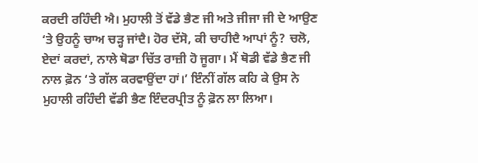ਕਰਦੀ ਰਹਿੰਦੀ ਐ। ਮੁਹਾਲੀ ਤੋਂ ਵੱਡੇ ਭੈਣ ਜੀ ਅਤੇ ਜੀਜਾ ਜੀ ਦੇ ਆਉਣ ‘ਤੇ ਉਹਨੂੰ ਚਾਅ ਚੜ੍ਹ ਜਾਂਦੈ। ਹੋਰ ਦੱਸੋ, ਕੀ ਚਾਹੀਦੈ ਆਪਾਂ ਨੂੰ? ਚਲੋ, ਏਦਾਂ ਕਰਦਾਂ, ਨਾਲੇ ਥੋਡਾ ਚਿੱਤ ਰਾਜ਼ੀ ਹੋ ਜੂਗਾ। ਮੈਂ ਥੋਡੀ ਵੱਡੇ ਭੈਣ ਜੀ ਨਾਲ ਫ਼ੋਨ ‘ਤੇ ਗੱਲ ਕਰਵਾਉਂਦਾ ਹਾਂ।’ ਇੰਨੀਂ ਗੱਲ ਕਹਿ ਕੇ ਉਸ ਨੇ ਮੁਹਾਲੀ ਰਹਿੰਦੀ ਵੱਡੀ ਭੈਣ ਇੰਦਰਪ੍ਰੀਤ ਨੂੰ ਫ਼ੋਨ ਲਾ ਲਿਆ।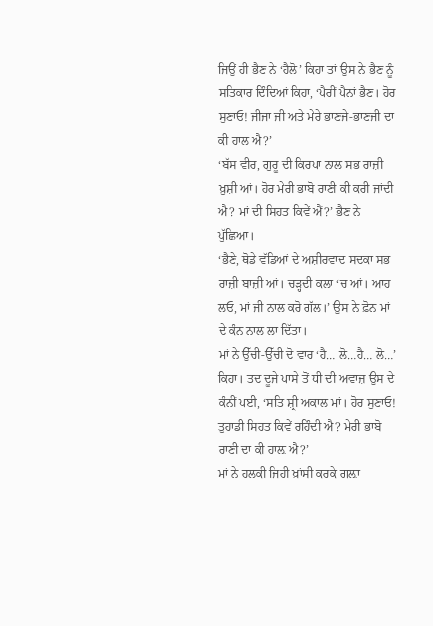ਜਿਉਂ ਹੀ ਭੈਣ ਨੇ ‘ਹੈਲੋ’ ਕਿਹਾ ਤਾਂ ਉਸ ਨੇ ਭੈਣ ਨੂੰ ਸਤਿਕਾਰ ਦਿੰਦਿਆਂ ਕਿਹਾ, ‘ਪੈਰੀਂ ਪੈਨਾਂ ਭੈਣ। ਹੋਰ ਸੁਣਾਓ! ਜੀਜਾ ਜੀ ਅਤੇ ਮੇਰੇ ਭਾਣਜੇ-ਭਾਣਜੀ ਦਾ ਕੀ ਹਾਲ ਐ?’
‘ਬੱਸ ਵੀਰ, ਗੁਰੂ ਦੀ ਕਿਰਪਾ ਨਾਲ ਸਭ ਰਾਜ਼ੀ ਖ਼ੁਸ਼ੀ ਆਂ। ਹੋਰ ਮੇਰੀ ਭਾਬੋ ਰਾਣੀ ਕੀ ਕਰੀ ਜਾਂਦੀ ਐ? ਮਾਂ ਦੀ ਸਿਹਤ ਕਿਵੇਂ ਐਂ?’ ਭੈਣ ਨੇ ਪੁੱਛਿਆ।
‘ਭੈਣੇ, ਥੋਡੇ ਵੱਡਿਆਂ ਦੇ ਅਸ਼ੀਰਵਾਦ ਸਦਕਾ ਸਭ ਰਾਜ਼ੀ ਬਾਜ਼ੀ ਆਂ। ਚੜ੍ਹਦੀ ਕਲਾ ‘ਚ ਆਂ। ਆਹ ਲਓ, ਮਾਂ ਜੀ ਨਾਲ ਕਰੋ ਗੱਲ।’ ਉਸ ਨੇ ਫ਼ੋਨ ਮਾਂ ਦੇ ਕੰਨ ਨਾਲ ਲਾ ਦਿੱਤਾ।
ਮਾਂ ਨੇ ਉੱਚੀ-ਉੱਚੀ ਦੋ ਵਾਰ ‘ਹੈ… ਲੋ…ਹੈ… ਲੋ…’ ਕਿਹਾ। ਤਦ ਦੂਜੇ ਪਾਸੇ ਤੋਂ ਧੀ ਦੀ ਅਵਾਜ਼ ਉਸ ਦੇ ਕੰਨੀਂ ਪਈ, ‘ਸਤਿ ਸ਼੍ਰੀ ਅਕਾਲ ਮਾਂ। ਹੋਰ ਸੁਣਾਓ! ਤੁਹਾਡੀ ਸਿਹਤ ਕਿਵੇਂ ਰਹਿੰਦੀ ਐ? ਮੇਰੀ ਭਾਬੋ ਰਾਣੀ ਦਾ ਕੀ ਹਾਲ਼ ਐ?’
ਮਾਂ ਨੇ ਹਲਕੀ ਜਿਹੀ ਖ਼ਾਂਸੀ ਕਰਕੇ ਗਲ਼ਾ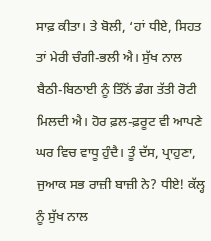ਸਾਫ਼ ਕੀਤਾ। ਤੇ ਬੋਲੀ, ‘ਹਾਂ ਧੀਏ, ਸਿਹਤ ਤਾਂ ਮੇਰੀ ਚੰਗੀ-ਭਲੀ ਐ। ਸੁੱਖ ਨਾਲ ਬੈਠੀ-ਬਿਠਾਈ ਨੂੰ ਤਿੰਨੋਂ ਡੰਗ ਤੱਤੀ ਰੋਟੀ ਮਿਲਦੀ ਐ। ਹੋਰ ਫ਼ਲ-ਫ਼ਰੂਟ ਵੀ ਆਪਣੇ ਘਰ ਵਿਚ ਵਾਧੂ ਹੁੰਦੈ। ਤੂੰ ਦੱਸ, ਪ੍ਰਾਹੁਣਾ, ਜੁਆਕ ਸਭ ਰਾਜ਼ੀ ਬਾਜ਼ੀ ਨੇ? ਧੀਏ! ਕੱਲ੍ਹ ਨੂੰ ਸੁੱਖ ਨਾਲ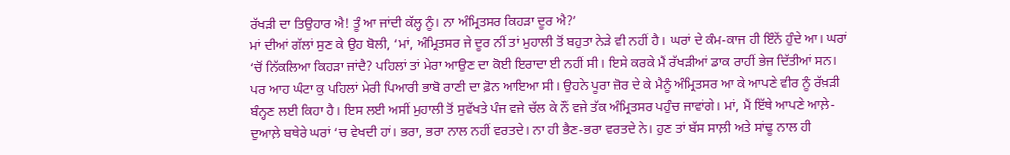ਰੱਖੜੀ ਦਾ ਤਿਉਹਾਰ ਐ! ਤੂੰ ਆ ਜਾਂਦੀ ਕੱਲ੍ਹ ਨੂੰ। ਨਾ ਅੰਮ੍ਰਿਤਸਰ ਕਿਹੜਾ ਦੂਰ ਐ?’
ਮਾਂ ਦੀਆਂ ਗੱਲਾਂ ਸੁਣ ਕੇ ਉਹ ਬੋਲੀ, ‘ਮਾਂ, ਅੰਮ੍ਰਿਤਸਰ ਜੇ ਦੂਰ ਨੀਂ ਤਾਂ ਮੁਹਾਲੀ ਤੋਂ ਬਹੁਤਾ ਨੇੜੇ ਵੀ ਨਹੀਂ ਹੈ। ਘਰਾਂ ਦੇ ਕੰਮ-ਕਾਜ ਹੀ ਇੰਨੇਂ ਹੁੰਦੇ ਆ। ਘਰਾਂ ‘ਚੋਂ ਨਿੱਕਲਿਆ ਕਿਹੜਾ ਜਾਂਦੈ? ਪਹਿਲਾਂ ਤਾਂ ਮੇਰਾ ਆਉਣ ਦਾ ਕੋਈ ਇਰਾਦਾ ਈ ਨਹੀਂ ਸੀ। ਇਸੇ ਕਰਕੇ ਮੈਂ ਰੱਖੜੀਆਂ ਡਾਕ ਰਾਹੀਂ ਭੇਜ ਦਿੱਤੀਆਂ ਸਨ। ਪਰ ਆਹ ਘੰਟਾ ਕੁ ਪਹਿਲਾਂ ਮੇਰੀ ਪਿਆਰੀ ਭਾਬੋ ਰਾਣੀ ਦਾ ਫ਼ੋਨ ਆਇਆ ਸੀ। ਉਹਨੇ ਪੂਰਾ ਜ਼ੋਰ ਦੇ ਕੇ ਮੈਨੂੰ ਅੰਮ੍ਰਿਤਸਰ ਆ ਕੇ ਆਪਣੇ ਵੀਰ ਨੂੰ ਰੱਖ਼ੜੀ ਬੰਨ੍ਹਣ ਲਈ ਕਿਹਾ ਹੈ। ਇਸ ਲਈ ਅਸੀਂ ਮੁਹਾਲੀ ਤੋਂ ਸੁਵੱਖਤੇ ਪੰਜ ਵਜੇ ਚੱਲ ਕੇ ਨੌਂ ਵਜੇ ਤੱਕ ਅੰਮ੍ਰਿਤਸਰ ਪਹੁੰਚ ਜਾਵਾਂਗੇ। ਮਾਂ, ਮੈਂ ਇੱਥੇ ਆਪਣੇ ਆਲ਼ੇ-ਦੁਆਲ਼ੇ ਬਥੇਰੇ ਘਰਾਂ ‘ਚ ਵੇਖਦੀ ਹਾਂ। ਭਰਾ, ਭਰਾ ਨਾਲ ਨਹੀਂ ਵਰਤਦੇ। ਨਾ ਹੀ ਭੈਣ-ਭਰਾ ਵਰਤਦੇ ਨੇ। ਹੁਣ ਤਾਂ ਬੱਸ ਸਾਲ਼ੀ ਅਤੇ ਸਾਂਢੂ ਨਾਲ ਹੀ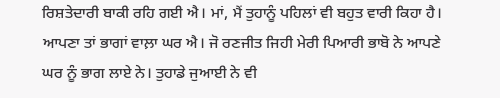ਰਿਸ਼ਤੇਦਾਰੀ ਬਾਕੀ ਰਹਿ ਗਈ ਐ। ਮਾਂ, ਮੈਂ ਤੁਹਾਨੂੰ ਪਹਿਲਾਂ ਵੀ ਬਹੁਤ ਵਾਰੀ ਕਿਹਾ ਹੈ। ਆਪਣਾ ਤਾਂ ਭਾਗਾਂ ਵਾਲ਼ਾ ਘਰ ਐ। ਜੋ ਰਣਜੀਤ ਜਿਹੀ ਮੇਰੀ ਪਿਆਰੀ ਭਾਬੋ ਨੇ ਆਪਣੇ ਘਰ ਨੂੰ ਭਾਗ ਲਾਏ ਨੇ। ਤੁਹਾਡੇ ਜੁਆਈ ਨੇ ਵੀ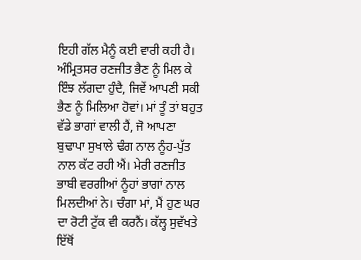ਇਹੀ ਗੱਲ ਮੈਨੂੰ ਕਈ ਵਾਰੀ ਕਹੀ ਹੈ। ਅੰਮ੍ਰਿਤਸਰ ਰਣਜੀਤ ਭੈਣ ਨੂੰ ਮਿਲ ਕੇ ਇੰਝ ਲੱਗਦਾ ਹੁੰਦੈ, ਜਿਵੇਂ ਆਪਣੀ ਸਕੀ ਭੈਣ ਨੂੰ ਮਿਲਿਆ ਹੋਵਾਂ। ਮਾਂ ਤੂੰ ਤਾਂ ਬਹੁਤ ਵੱਡੇ ਭਾਗਾਂ ਵਾਲੀ ਹੈਂ, ਜੋ ਆਪਣਾ ਬੁਢਾਪਾ ਸੁਖਾਲੇ ਢੰਗ ਨਾਲ ਨੂੰਹ-ਪੁੱਤ ਨਾਲ ਕੱਟ ਰਹੀ ਐਂ। ਮੇਰੀ ਰਣਜੀਤ ਭਾਬੀ ਵਰਗੀਆਂ ਨੂੰਹਾਂ ਭਾਗਾਂ ਨਾਲ ਮਿਲਦੀਆਂ ਨੇ। ਚੰਗਾ ਮਾਂ, ਮੈਂ ਹੁਣ ਘਰ ਦਾ ਰੋਟੀ ਟੁੱਕ ਵੀ ਕਰਨੈਂ। ਕੱਲ੍ਹ ਸੁਵੱਖਤੇ ਇੱਥੋਂ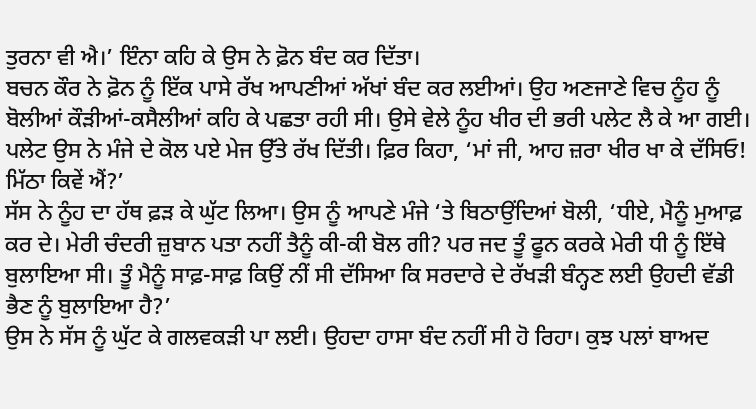ਤੁਰਨਾ ਵੀ ਐ।’ ਇੰਨਾ ਕਹਿ ਕੇ ਉਸ ਨੇ ਫ਼ੋਨ ਬੰਦ ਕਰ ਦਿੱਤਾ।
ਬਚਨ ਕੌਰ ਨੇ ਫ਼ੋਨ ਨੂੰ ਇੱਕ ਪਾਸੇ ਰੱਖ ਆਪਣੀਆਂ ਅੱਖਾਂ ਬੰਦ ਕਰ ਲਈਆਂ। ਉਹ ਅਣਜਾਣੇ ਵਿਚ ਨੂੰਹ ਨੂੰ ਬੋਲੀਆਂ ਕੌੜੀਆਂ-ਕਸੈਲੀਆਂ ਕਹਿ ਕੇ ਪਛਤਾ ਰਹੀ ਸੀ। ਉਸੇ ਵੇਲੇ ਨੂੰਹ ਖੀਰ ਦੀ ਭਰੀ ਪਲੇਟ ਲੈ ਕੇ ਆ ਗਈ। ਪਲੇਟ ਉਸ ਨੇ ਮੰਜੇ ਦੇ ਕੋਲ ਪਏ ਮੇਜ ਉੱਤੇ ਰੱਖ ਦਿੱਤੀ। ਫ਼ਿਰ ਕਿਹਾ, ‘ਮਾਂ ਜੀ, ਆਹ ਜ਼ਰਾ ਖੀਰ ਖਾ ਕੇ ਦੱਸਿਓ! ਮਿੱਠਾ ਕਿਵੇਂ ਐਂ?’
ਸੱਸ ਨੇ ਨੂੰਹ ਦਾ ਹੱਥ ਫ਼ੜ ਕੇ ਘੁੱਟ ਲਿਆ। ਉਸ ਨੂੰ ਆਪਣੇ ਮੰਜੇ ‘ਤੇ ਬਿਠਾਉਂਦਿਆਂ ਬੋਲੀ, ‘ਧੀਏ, ਮੈਨੂੰ ਮੁਆਫ਼ ਕਰ ਦੇ। ਮੇਰੀ ਚੰਦਰੀ ਜ਼ੁਬਾਨ ਪਤਾ ਨਹੀਂ ਤੈਨੂੰ ਕੀ-ਕੀ ਬੋਲ ਗੀ? ਪਰ ਜਦ ਤੂੰ ਫੂਨ ਕਰਕੇ ਮੇਰੀ ਧੀ ਨੂੰ ਇੱਥੇ ਬੁਲਾਇਆ ਸੀ। ਤੂੰ ਮੈਨੂੰ ਸਾਫ਼-ਸਾਫ਼ ਕਿਉਂ ਨੀਂ ਸੀ ਦੱਸਿਆ ਕਿ ਸਰਦਾਰੇ ਦੇ ਰੱਖੜੀ ਬੰਨ੍ਹਣ ਲਈ ਉਹਦੀ ਵੱਡੀ ਭੈਣ ਨੂੰ ਬੁਲਾਇਆ ਹੈ?’
ਉਸ ਨੇ ਸੱਸ ਨੂੰ ਘੁੱਟ ਕੇ ਗਲਵਕੜੀ ਪਾ ਲਈ। ਉਹਦਾ ਹਾਸਾ ਬੰਦ ਨਹੀਂ ਸੀ ਹੋ ਰਿਹਾ। ਕੁਝ ਪਲਾਂ ਬਾਅਦ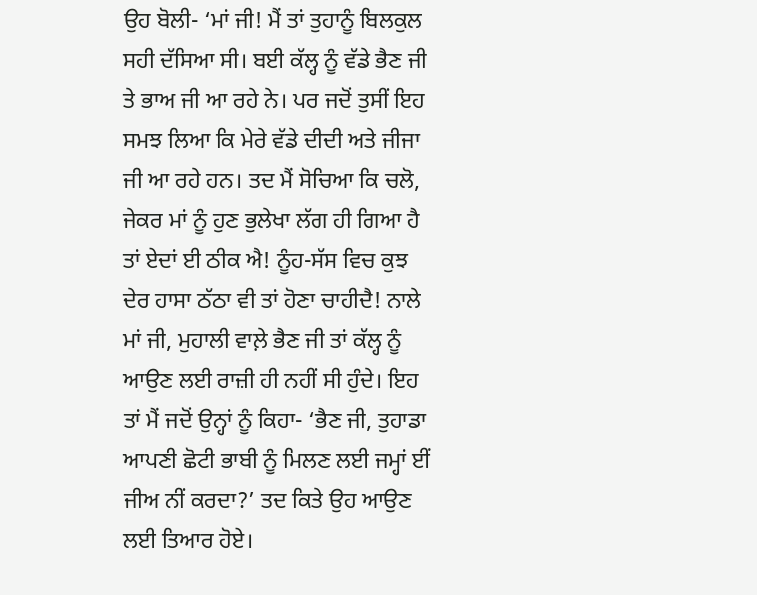ਉਹ ਬੋਲੀ- ‘ਮਾਂ ਜੀ! ਮੈਂ ਤਾਂ ਤੁਹਾਨੂੰ ਬਿਲਕੁਲ ਸਹੀ ਦੱਸਿਆ ਸੀ। ਬਈ ਕੱਲ੍ਹ ਨੂੰ ਵੱਡੇ ਭੈਣ ਜੀ ਤੇ ਭਾਅ ਜੀ ਆ ਰਹੇ ਨੇ। ਪਰ ਜਦੋਂ ਤੁਸੀਂ ਇਹ ਸਮਝ ਲਿਆ ਕਿ ਮੇਰੇ ਵੱਡੇ ਦੀਦੀ ਅਤੇ ਜੀਜਾ ਜੀ ਆ ਰਹੇ ਹਨ। ਤਦ ਮੈਂ ਸੋਚਿਆ ਕਿ ਚਲੋ, ਜੇਕਰ ਮਾਂ ਨੂੰ ਹੁਣ ਭੁਲੇਖਾ ਲੱਗ ਹੀ ਗਿਆ ਹੈ ਤਾਂ ਏਦਾਂ ਈ ਠੀਕ ਐ! ਨੂੰਹ-ਸੱਸ ਵਿਚ ਕੁਝ ਦੇਰ ਹਾਸਾ ਠੱਠਾ ਵੀ ਤਾਂ ਹੋਣਾ ਚਾਹੀਦੈ! ਨਾਲੇ ਮਾਂ ਜੀ, ਮੁਹਾਲੀ ਵਾਲ਼ੇ ਭੈਣ ਜੀ ਤਾਂ ਕੱਲ੍ਹ ਨੂੰ ਆਉਣ ਲਈ ਰਾਜ਼ੀ ਹੀ ਨਹੀਂ ਸੀ ਹੁੰਦੇ। ਇਹ ਤਾਂ ਮੈਂ ਜਦੋਂ ਉਨ੍ਹਾਂ ਨੂੰ ਕਿਹਾ- ‘ਭੈਣ ਜੀ, ਤੁਹਾਡਾ ਆਪਣੀ ਛੋਟੀ ਭਾਬੀ ਨੂੰ ਮਿਲਣ ਲਈ ਜਮ੍ਹਾਂ ਈਂ ਜੀਅ ਨੀਂ ਕਰਦਾ?’ ਤਦ ਕਿਤੇ ਉਹ ਆਉਣ ਲਈ ਤਿਆਰ ਹੋਏ।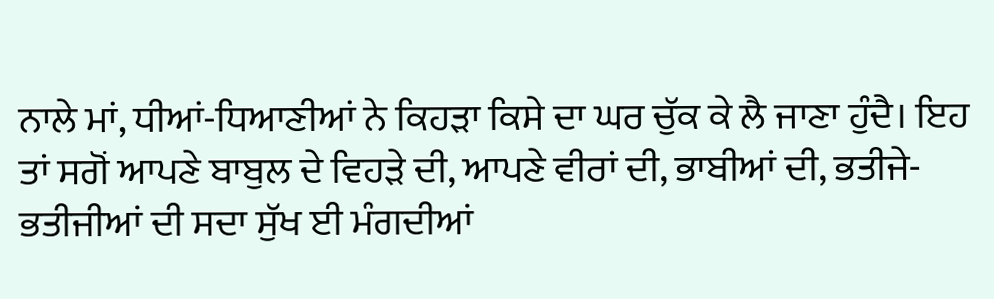ਨਾਲੇ ਮਾਂ, ਧੀਆਂ-ਧਿਆਣੀਆਂ ਨੇ ਕਿਹੜਾ ਕਿਸੇ ਦਾ ਘਰ ਚੁੱਕ ਕੇ ਲੈ ਜਾਣਾ ਹੁੰਦੈ। ਇਹ ਤਾਂ ਸਗੋਂ ਆਪਣੇ ਬਾਬੁਲ ਦੇ ਵਿਹੜੇ ਦੀ, ਆਪਣੇ ਵੀਰਾਂ ਦੀ, ਭਾਬੀਆਂ ਦੀ, ਭਤੀਜੇ-ਭਤੀਜੀਆਂ ਦੀ ਸਦਾ ਸੁੱਖ ਈ ਮੰਗਦੀਆਂ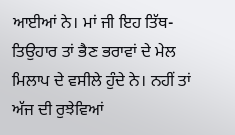ਆਈਆਂ ਨੇ। ਮਾਂ ਜੀ ਇਹ ਤਿੱਥ-ਤਿਉਹਾਰ ਤਾਂ ਭੈਣ ਭਰਾਵਾਂ ਦੇ ਮੇਲ ਮਿਲਾਪ ਦੇ ਵਸੀਲੇ ਹੁੰਦੇ ਨੇ। ਨਹੀਂ ਤਾਂ ਅੱਜ ਦੀ ਰੁਝੇਵਿਆਂ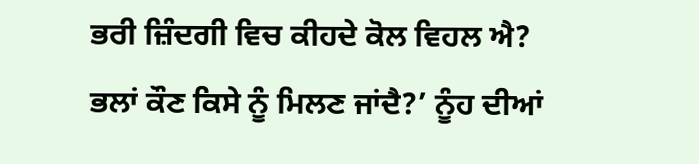ਭਰੀ ਜ਼ਿੰਦਗੀ ਵਿਚ ਕੀਹਦੇ ਕੋਲ ਵਿਹਲ ਐ? ਭਲਾਂ ਕੌਣ ਕਿਸੇ ਨੂੰ ਮਿਲਣ ਜਾਂਦੈ?’ ਨੂੰਹ ਦੀਆਂ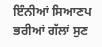ਇੰਨੀਆਂ ਸਿਆਣਪ ਭਰੀਆਂ ਗੱਲਾਂ ਸੁਣ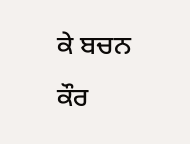ਕੇ ਬਚਨ ਕੌਰ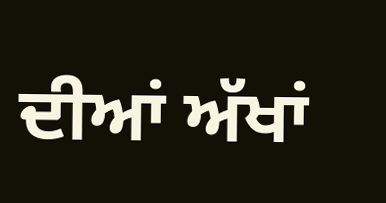ਦੀਆਂ ਅੱਖਾਂ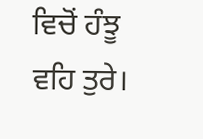ਵਿਚੋਂ ਹੰਝੂ ਵਹਿ ਤੁਰੇ।